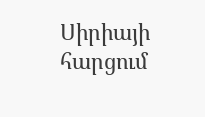Սիրիայի հարցում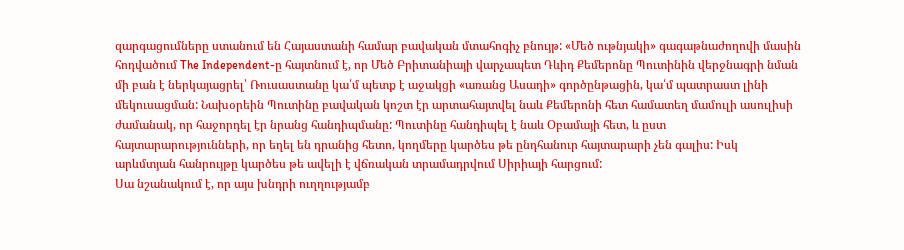զարգացումները ստանում են Հայաստանի համար բավական մտահոգիչ բնույթ: «Մեծ ութնյակի» գագաթնաժողովի մասին հոդվածում The Independent-ը հայտնում է, որ Մեծ Բրիտանիայի վարչապետ Դևիդ Քեմերոնը Պուտինին վերջնագրի նման մի բան է ներկայացրել՝ Ռուսաստանը կա՛մ պետք է աջակցի «առանց Ասադի» գործընթացին, կա՛մ պատրաստ լինի մեկուսացման: Նախօրեին Պուտինը բավական կոշտ էր արտահայտվել նաև Քեմերոնի հետ համատեղ մամուլի ասուլիսի ժամանակ, որ հաջորդել էր նրանց հանդիպմանը: Պուտինը հանդիպել է նաև Օբամայի հետ, և ըստ հայտարարությունների, որ եղել են դրանից հետո, կողմերը կարծես թե ընդհանուր հայտարարի չեն գալիս: Իսկ արևմտյան հանրույթը կարծես թե ավելի է վճռական տրամադրվում Սիրիայի հարցում:
Սա նշանակում է, որ այս խնդրի ուղղությամբ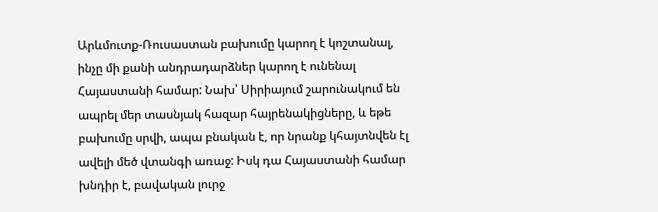Արևմուտք-Ռուսաստան բախումը կարող է կոշտանալ, ինչը մի քանի անդրադարձներ կարող է ունենալ Հայաստանի համար: Նախ՝ Սիրիայում շարունակում են ապրել մեր տասնյակ հազար հայրենակիցները, և եթե բախումը սրվի, ապա բնական է, որ նրանք կհայտնվեն էլ ավելի մեծ վտանգի առաջ: Իսկ դա Հայաստանի համար խնդիր է, բավական լուրջ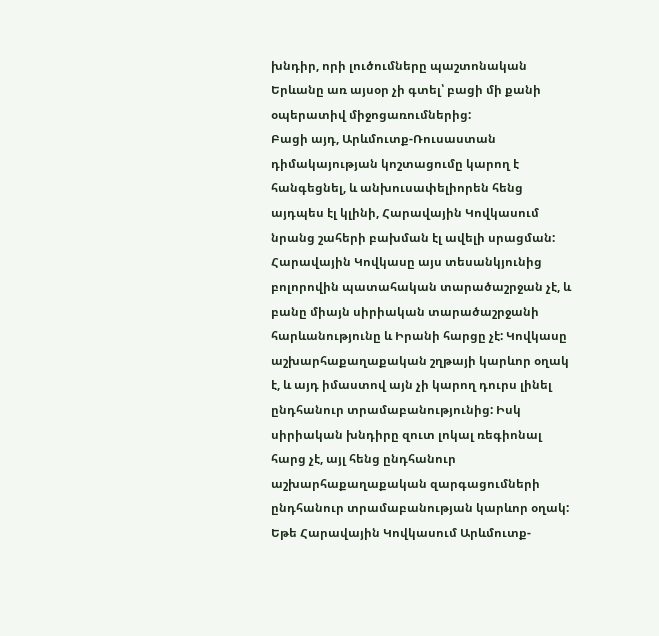խնդիր, որի լուծումները պաշտոնական Երևանը առ այսօր չի գտել՝ բացի մի քանի օպերատիվ միջոցառումներից:
Բացի այդ, Արևմուտք-Ռուսաստան դիմակայության կոշտացումը կարող է հանգեցնել, և անխուսափելիորեն հենց այդպես էլ կլինի, Հարավային Կովկասում նրանց շահերի բախման էլ ավելի սրացման: Հարավային Կովկասը այս տեսանկյունից բոլորովին պատահական տարածաշրջան չէ, և բանը միայն սիրիական տարածաշրջանի հարևանությունը և Իրանի հարցը չէ: Կովկասը աշխարհաքաղաքական շղթայի կարևոր օղակ է, և այդ իմաստով այն չի կարող դուրս լինել ընդհանուր տրամաբանությունից: Իսկ սիրիական խնդիրը զուտ լոկալ ռեգիոնալ հարց չէ, այլ հենց ընդհանուր աշխարհաքաղաքական զարգացումների ընդհանուր տրամաբանության կարևոր օղակ: Եթե Հարավային Կովկասում Արևմուտք-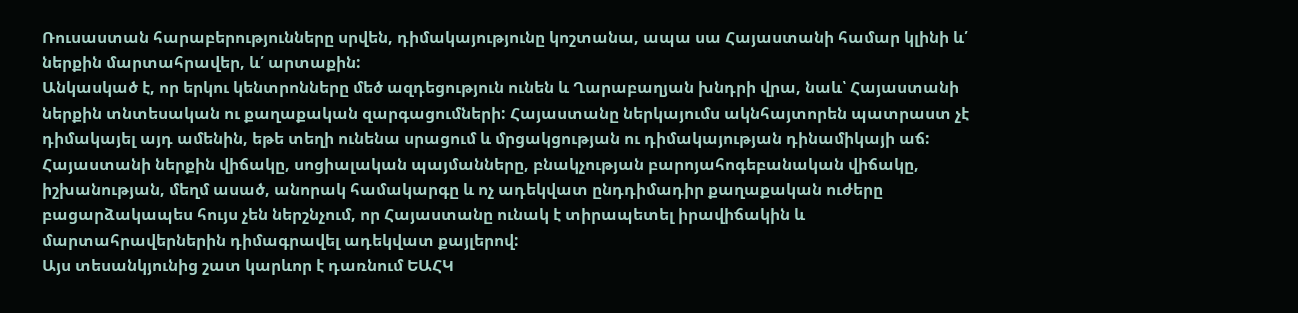Ռուսաստան հարաբերությունները սրվեն, դիմակայությունը կոշտանա, ապա սա Հայաստանի համար կլինի և՛ ներքին մարտահրավեր, և՛ արտաքին:
Անկասկած է, որ երկու կենտրոնները մեծ ազդեցություն ունեն և Ղարաբաղյան խնդրի վրա, նաև՝ Հայաստանի ներքին տնտեսական ու քաղաքական զարգացումների: Հայաստանը ներկայումս ակնհայտորեն պատրաստ չէ դիմակայել այդ ամենին, եթե տեղի ունենա սրացում և մրցակցության ու դիմակայության դինամիկայի աճ: Հայաստանի ներքին վիճակը, սոցիալական պայմանները, բնակչության բարոյահոգեբանական վիճակը, իշխանության, մեղմ ասած, անորակ համակարգը և ոչ ադեկվատ ընդդիմադիր քաղաքական ուժերը բացարձակապես հույս չեն ներշնչում, որ Հայաստանը ունակ է տիրապետել իրավիճակին և մարտահրավերներին դիմագրավել ադեկվատ քայլերով:
Այս տեսանկյունից շատ կարևոր է դառնում ԵԱՀԿ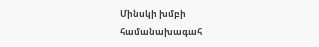Մինսկի խմբի համանախագահ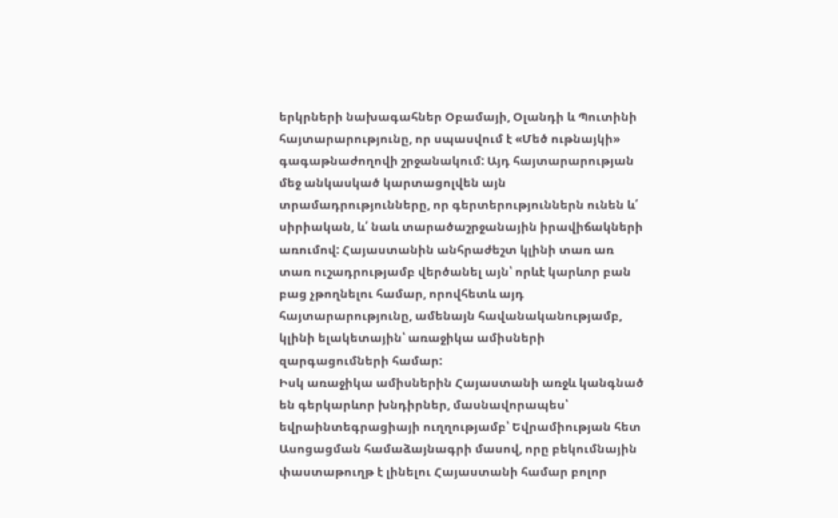երկրների նախագահներ Օբամայի, Օլանդի և Պուտինի հայտարարությունը, որ սպասվում է «Մեծ ութնայկի» գագաթնաժողովի շրջանակում: Այդ հայտարարության մեջ անկասկած կարտացոլվեն այն տրամադրությունները, որ գերտերություններն ունեն և՛ սիրիական, և՛ նաև տարածաշրջանային իրավիճակների առումով: Հայաստանին անհրաժեշտ կլինի տառ առ տառ ուշադրությամբ վերծանել այն՝ որևէ կարևոր բան բաց չթողնելու համար, որովհետև այդ հայտարարությունը, ամենայն հավանականությամբ, կլինի ելակետային՝ առաջիկա ամիսների զարգացումների համար:
Իսկ առաջիկա ամիսներին Հայաստանի առջև կանգնած են գերկարևոր խնդիրներ, մասնավորապես՝ եվրաինտեգրացիայի ուղղությամբ՝ Եվրամիության հետ Ասոցացման համաձայնագրի մասով, որը բեկումնային փաստաթուղթ է լինելու Հայաստանի համար բոլոր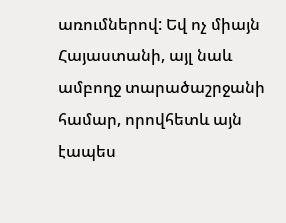առումներով: Եվ ոչ միայն Հայաստանի, այլ նաև ամբողջ տարածաշրջանի համար, որովհետև այն էապես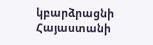կբարձրացնի Հայաստանի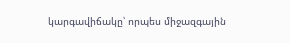կարգավիճակը՝ որպես միջազգային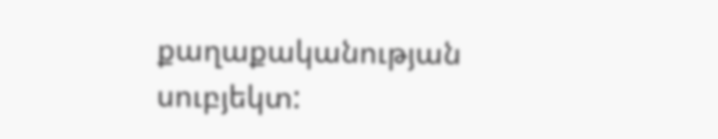քաղաքականության սուբյեկտ: